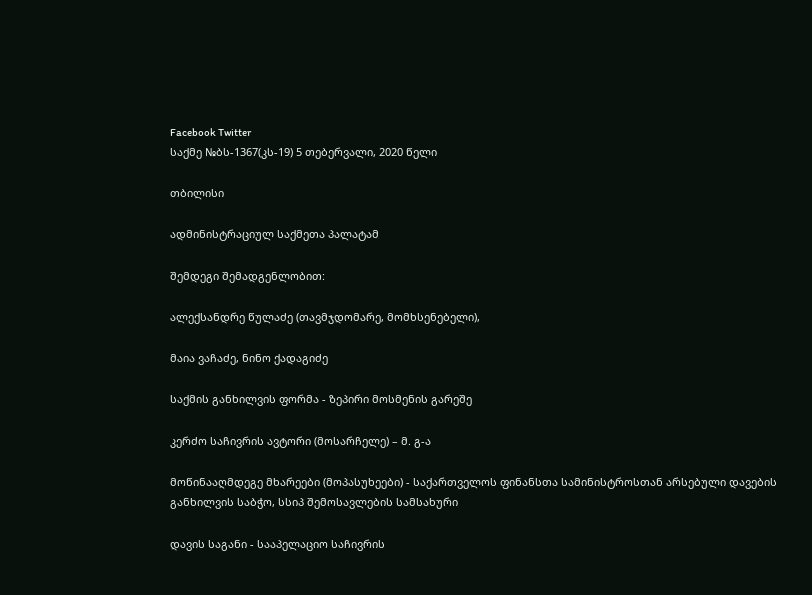Facebook Twitter
საქმე №ბს-1367(კს-19) 5 თებერვალი, 2020 წელი

თბილისი

ადმინისტრაციულ საქმეთა პალატამ

შემდეგი შემადგენლობით:

ალექსანდრე წულაძე (თავმჯდომარე, მომხსენებელი),

მაია ვაჩაძე, ნინო ქადაგიძე

საქმის განხილვის ფორმა - ზეპირი მოსმენის გარეშე

კერძო საჩივრის ავტორი (მოსარჩელე) – მ. გ-ა

მოწინააღმდეგე მხარეები (მოპასუხეები) - საქართველოს ფინანსთა სამინისტროსთან არსებული დავების განხილვის საბჭო, სსიპ შემოსავლების სამსახური

დავის საგანი - სააპელაციო საჩივრის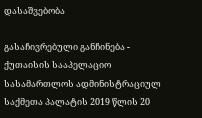დასაშვებობა

გასაჩივრებული განჩინება - ქუთაისის სააპელაციო სასამართლოს ადმინისტრაციულ საქმეთა პალატის 2019 წლის 20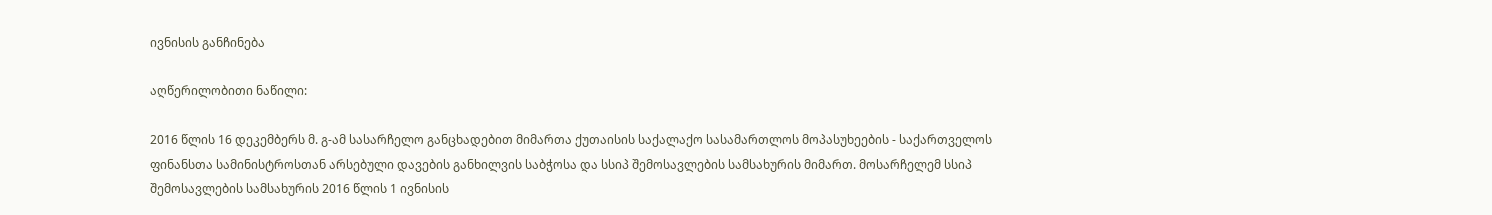ივნისის განჩინება

აღწერილობითი ნაწილი:

2016 წლის 16 დეკემბერს მ. გ-ამ სასარჩელო განცხადებით მიმართა ქუთაისის საქალაქო სასამართლოს მოპასუხეების - საქართველოს ფინანსთა სამინისტროსთან არსებული დავების განხილვის საბჭოსა და სსიპ შემოსავლების სამსახურის მიმართ. მოსარჩელემ სსიპ შემოსავლების სამსახურის 2016 წლის 1 ივნისის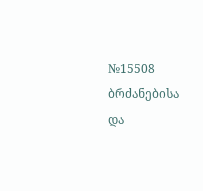№15508 ბრძანებისა და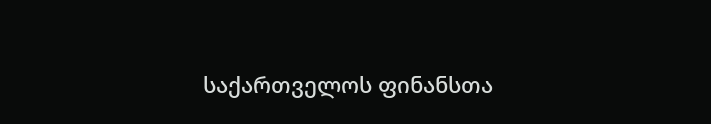საქართველოს ფინანსთა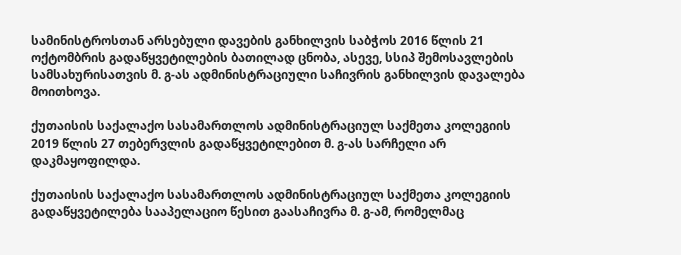სამინისტროსთან არსებული დავების განხილვის საბჭოს 2016 წლის 21 ოქტომბრის გადაწყვეტილების ბათილად ცნობა, ასევე, სსიპ შემოსავლების სამსახურისათვის მ. გ-ას ადმინისტრაციული საჩივრის განხილვის დავალება მოითხოვა.

ქუთაისის საქალაქო სასამართლოს ადმინისტრაციულ საქმეთა კოლეგიის 2019 წლის 27 თებერვლის გადაწყვეტილებით მ. გ-ას სარჩელი არ დაკმაყოფილდა.

ქუთაისის საქალაქო სასამართლოს ადმინისტრაციულ საქმეთა კოლეგიის გადაწყვეტილება სააპელაციო წესით გაასაჩივრა მ. გ-ამ, რომელმაც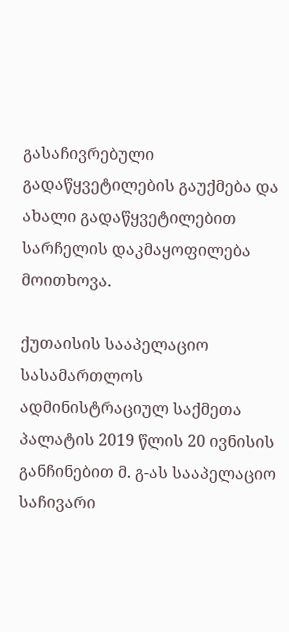გასაჩივრებული გადაწყვეტილების გაუქმება და ახალი გადაწყვეტილებით სარჩელის დაკმაყოფილება მოითხოვა.

ქუთაისის სააპელაციო სასამართლოს ადმინისტრაციულ საქმეთა პალატის 2019 წლის 20 ივნისის განჩინებით მ. გ-ას სააპელაციო საჩივარი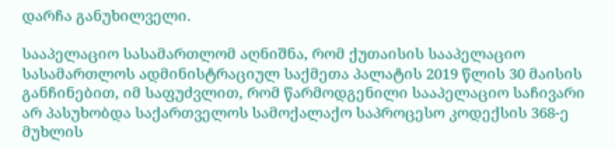დარჩა განუხილველი.

სააპელაციო სასამართლომ აღნიშნა, რომ ქუთაისის სააპელაციო სასამართლოს ადმინისტრაციულ საქმეთა პალატის 2019 წლის 30 მაისის განჩინებით, იმ საფუძვლით, რომ წარმოდგენილი სააპელაციო საჩივარი არ პასუხობდა საქართველოს სამოქალაქო საპროცესო კოდექსის 368-ე მუხლის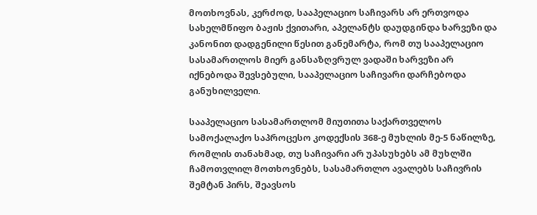მოთხოვნას, კერძოდ, სააპელაციო საჩივარს არ ერთვოდა სახელმწიფო ბაჟის ქვითარი, აპელანტს დაუდგინდა ხარვეზი და კანონით დადგენილი წესით განემარტა, რომ თუ სააპელაციო სასამართლოს მიერ განსაზღვრულ ვადაში ხარვეზი არ იქნებოდა შევსებული, სააპელაციო საჩივარი დარჩებოდა განუხილველი.

სააპელაციო სასამართლომ მიუთითა საქართველოს სამოქალაქო საპროცესო კოდექსის 368-ე მუხლის მე-5 ნაწილზე, რომლის თანახმად, თუ საჩივარი არ უპასუხებს ამ მუხლში ჩამოთვლილ მოთხოვნებს, სასამართლო ავალებს საჩივრის შემტან პირს, შეავსოს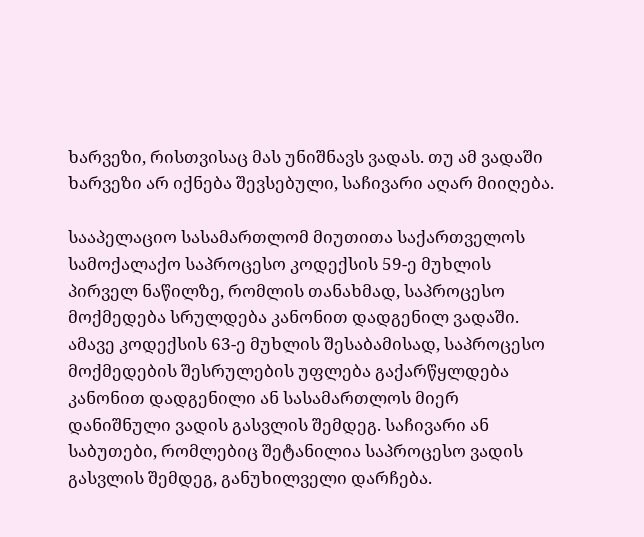ხარვეზი, რისთვისაც მას უნიშნავს ვადას. თუ ამ ვადაში ხარვეზი არ იქნება შევსებული, საჩივარი აღარ მიიღება.

სააპელაციო სასამართლომ მიუთითა საქართველოს სამოქალაქო საპროცესო კოდექსის 59-ე მუხლის პირველ ნაწილზე, რომლის თანახმად, საპროცესო მოქმედება სრულდება კანონით დადგენილ ვადაში. ამავე კოდექსის 63-ე მუხლის შესაბამისად, საპროცესო მოქმედების შესრულების უფლება გაქარწყლდება კანონით დადგენილი ან სასამართლოს მიერ დანიშნული ვადის გასვლის შემდეგ. საჩივარი ან საბუთები, რომლებიც შეტანილია საპროცესო ვადის გასვლის შემდეგ, განუხილველი დარჩება.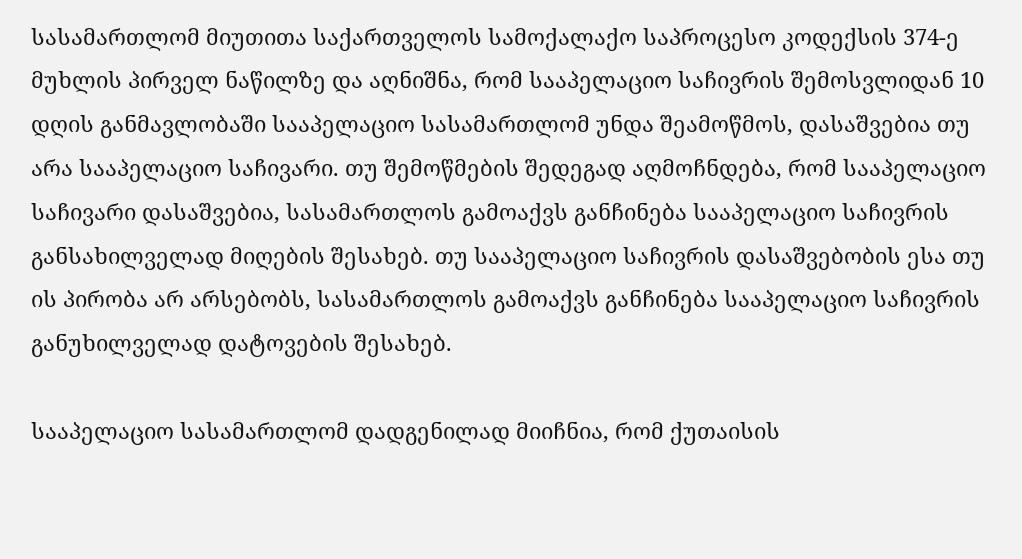სასამართლომ მიუთითა საქართველოს სამოქალაქო საპროცესო კოდექსის 374-ე მუხლის პირველ ნაწილზე და აღნიშნა, რომ სააპელაციო საჩივრის შემოსვლიდან 10 დღის განმავლობაში სააპელაციო სასამართლომ უნდა შეამოწმოს, დასაშვებია თუ არა სააპელაციო საჩივარი. თუ შემოწმების შედეგად აღმოჩნდება, რომ სააპელაციო საჩივარი დასაშვებია, სასამართლოს გამოაქვს განჩინება სააპელაციო საჩივრის განსახილველად მიღების შესახებ. თუ სააპელაციო საჩივრის დასაშვებობის ესა თუ ის პირობა არ არსებობს, სასამართლოს გამოაქვს განჩინება სააპელაციო საჩივრის განუხილველად დატოვების შესახებ.

სააპელაციო სასამართლომ დადგენილად მიიჩნია, რომ ქუთაისის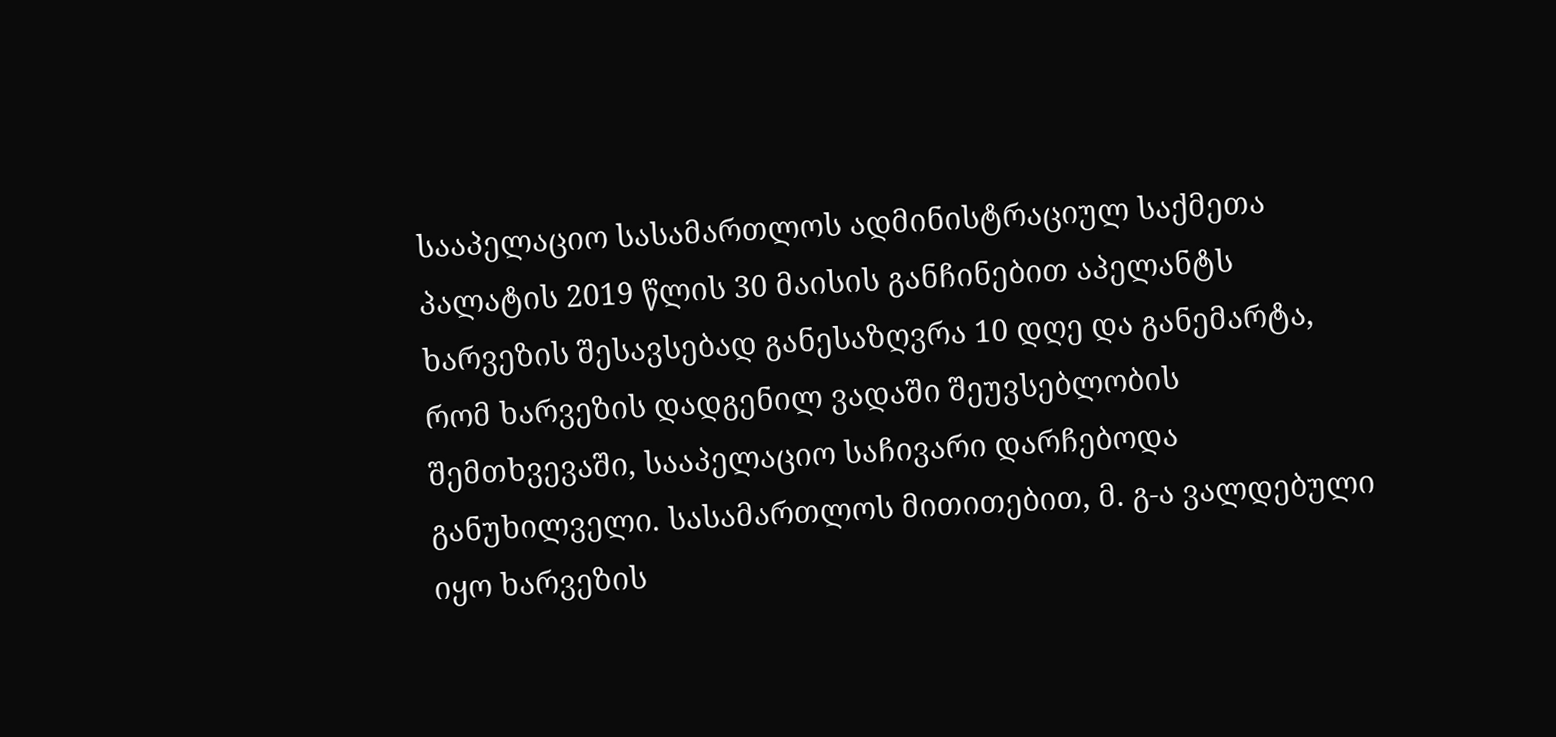სააპელაციო სასამართლოს ადმინისტრაციულ საქმეთა პალატის 2019 წლის 30 მაისის განჩინებით აპელანტს ხარვეზის შესავსებად განესაზღვრა 10 დღე და განემარტა, რომ ხარვეზის დადგენილ ვადაში შეუვსებლობის შემთხვევაში, სააპელაციო საჩივარი დარჩებოდა განუხილველი. სასამართლოს მითითებით, მ. გ-ა ვალდებული იყო ხარვეზის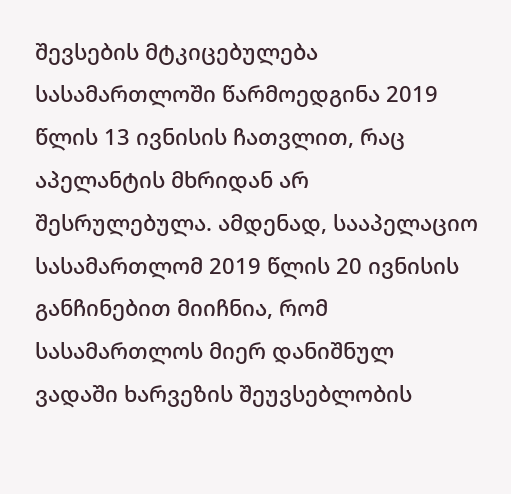შევსების მტკიცებულება სასამართლოში წარმოედგინა 2019 წლის 13 ივნისის ჩათვლით, რაც აპელანტის მხრიდან არ შესრულებულა. ამდენად, სააპელაციო სასამართლომ 2019 წლის 20 ივნისის განჩინებით მიიჩნია, რომ სასამართლოს მიერ დანიშნულ ვადაში ხარვეზის შეუვსებლობის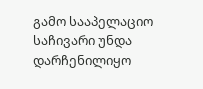გამო სააპელაციო საჩივარი უნდა დარჩენილიყო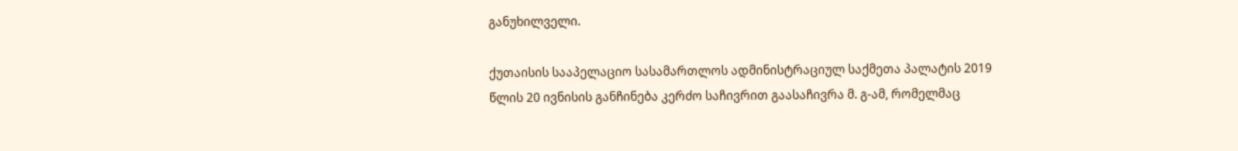განუხილველი.

ქუთაისის სააპელაციო სასამართლოს ადმინისტრაციულ საქმეთა პალატის 2019 წლის 20 ივნისის განჩინება კერძო საჩივრით გაასაჩივრა მ. გ-ამ, რომელმაც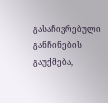გასაჩივრებული განჩინების გაუქმება,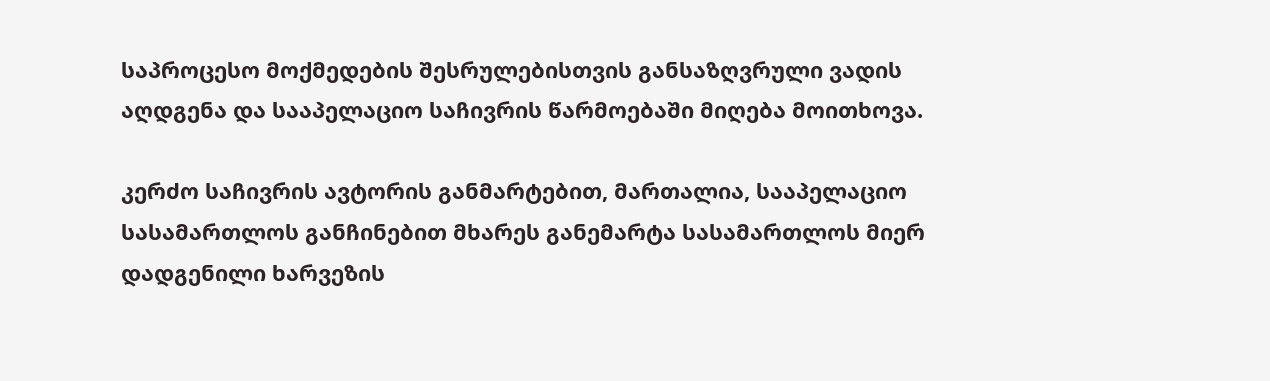საპროცესო მოქმედების შესრულებისთვის განსაზღვრული ვადის აღდგენა და სააპელაციო საჩივრის წარმოებაში მიღება მოითხოვა.

კერძო საჩივრის ავტორის განმარტებით, მართალია, სააპელაციო სასამართლოს განჩინებით მხარეს განემარტა სასამართლოს მიერ დადგენილი ხარვეზის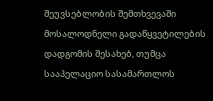შეუვსებლობის შემთხვევაში მოსალოდნელი გადაწყვეტილების დადგომის შესახებ, თუმცა სააპელაციო სასამართლოს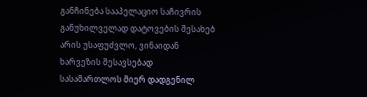განჩინება სააპელაციო საჩივრის განუხილველად დატოვების შესახებ არის უსაფუძვლო, ვინაიდან ხარვეზის შესავსებად სასამართლოს მიერ დადგენილ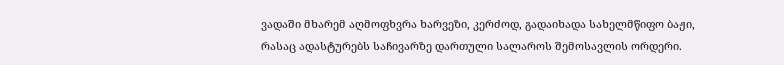ვადაში მხარემ აღმოფხვრა ხარვეზი, კერძოდ, გადაიხადა სახელმწიფო ბაჟი, რასაც ადასტურებს საჩივარზე დართული სალაროს შემოსავლის ორდერი.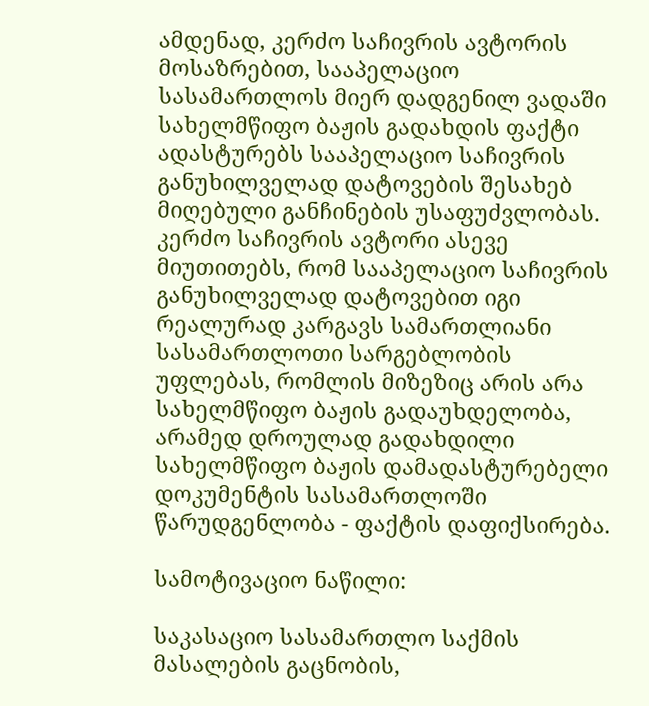ამდენად, კერძო საჩივრის ავტორის მოსაზრებით, სააპელაციო სასამართლოს მიერ დადგენილ ვადაში სახელმწიფო ბაჟის გადახდის ფაქტი ადასტურებს სააპელაციო საჩივრის განუხილველად დატოვების შესახებ მიღებული განჩინების უსაფუძვლობას. კერძო საჩივრის ავტორი ასევე მიუთითებს, რომ სააპელაციო საჩივრის განუხილველად დატოვებით იგი რეალურად კარგავს სამართლიანი სასამართლოთი სარგებლობის უფლებას, რომლის მიზეზიც არის არა სახელმწიფო ბაჟის გადაუხდელობა, არამედ დროულად გადახდილი სახელმწიფო ბაჟის დამადასტურებელი დოკუმენტის სასამართლოში წარუდგენლობა - ფაქტის დაფიქსირება.

სამოტივაციო ნაწილი:

საკასაციო სასამართლო საქმის მასალების გაცნობის,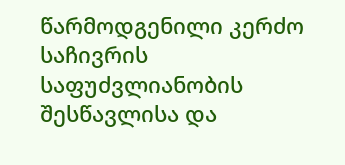წარმოდგენილი კერძო საჩივრის საფუძვლიანობის შესწავლისა და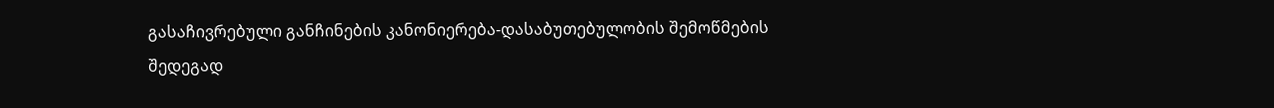გასაჩივრებული განჩინების კანონიერება-დასაბუთებულობის შემოწმების შედეგად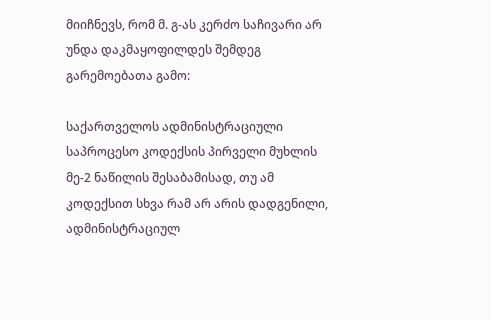მიიჩნევს, რომ მ. გ-ას კერძო საჩივარი არ უნდა დაკმაყოფილდეს შემდეგ გარემოებათა გამო:

საქართველოს ადმინისტრაციული საპროცესო კოდექსის პირველი მუხლის მე-2 ნაწილის შესაბამისად, თუ ამ კოდექსით სხვა რამ არ არის დადგენილი, ადმინისტრაციულ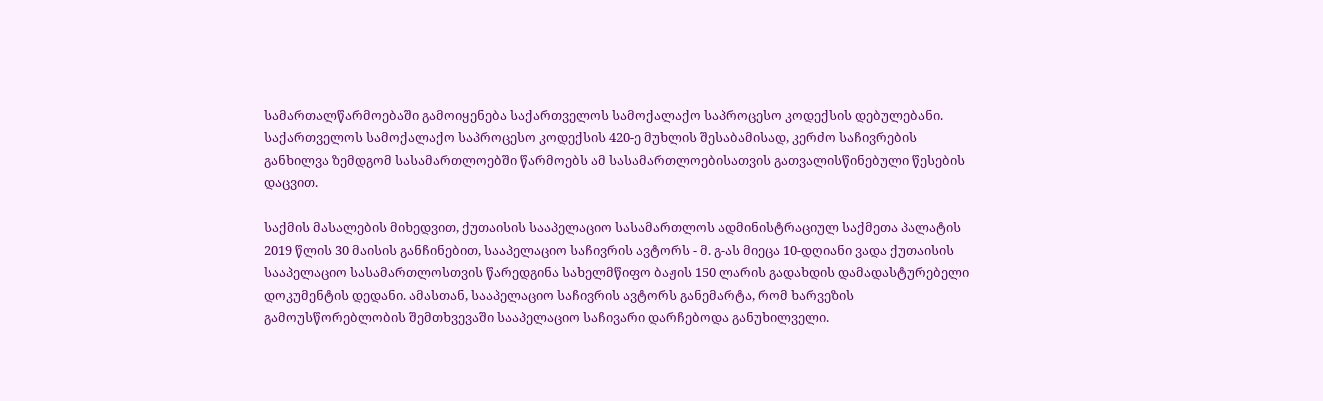სამართალწარმოებაში გამოიყენება საქართველოს სამოქალაქო საპროცესო კოდექსის დებულებანი. საქართველოს სამოქალაქო საპროცესო კოდექსის 420-ე მუხლის შესაბამისად, კერძო საჩივრების განხილვა ზემდგომ სასამართლოებში წარმოებს ამ სასამართლოებისათვის გათვალისწინებული წესების დაცვით.

საქმის მასალების მიხედვით, ქუთაისის სააპელაციო სასამართლოს ადმინისტრაციულ საქმეთა პალატის 2019 წლის 30 მაისის განჩინებით, სააპელაციო საჩივრის ავტორს - მ. გ-ას მიეცა 10-დღიანი ვადა ქუთაისის სააპელაციო სასამართლოსთვის წარედგინა სახელმწიფო ბაჟის 150 ლარის გადახდის დამადასტურებელი დოკუმენტის დედანი. ამასთან, სააპელაციო საჩივრის ავტორს განემარტა, რომ ხარვეზის გამოუსწორებლობის შემთხვევაში სააპელაციო საჩივარი დარჩებოდა განუხილველი.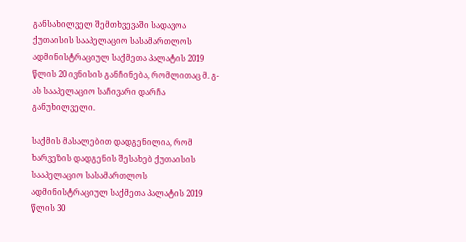განსახილველ შემთხვევაში სადავოა ქუთაისის სააპელაციო სასამართლოს ადმინისტრაციულ საქმეთა პალატის 2019 წლის 20 ივნისის განჩინება, რომლითაც მ. გ-ას სააპელაციო საჩივარი დარჩა განუხილველი.

საქმის მასალებით დადგენილია, რომ ხარვეზის დადგენის შესახებ ქუთაისის სააპელაციო სასამართლოს ადმინისტრაციულ საქმეთა პალატის 2019 წლის 30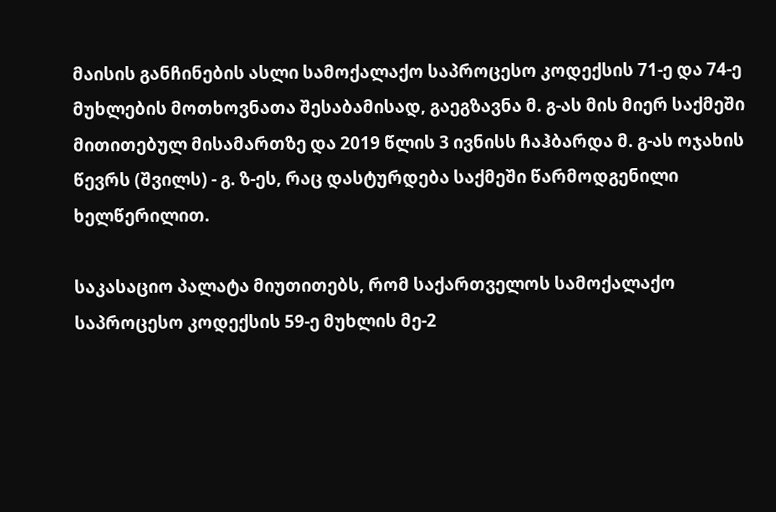მაისის განჩინების ასლი სამოქალაქო საპროცესო კოდექსის 71-ე და 74-ე მუხლების მოთხოვნათა შესაბამისად, გაეგზავნა მ. გ-ას მის მიერ საქმეში მითითებულ მისამართზე და 2019 წლის 3 ივნისს ჩაჰბარდა მ. გ-ას ოჯახის წევრს (შვილს) - გ. ზ-ეს, რაც დასტურდება საქმეში წარმოდგენილი ხელწერილით.

საკასაციო პალატა მიუთითებს, რომ საქართველოს სამოქალაქო საპროცესო კოდექსის 59-ე მუხლის მე-2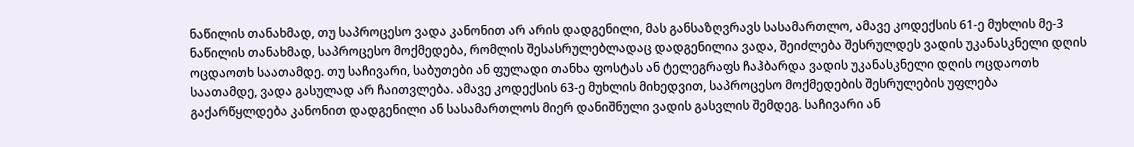ნაწილის თანახმად, თუ საპროცესო ვადა კანონით არ არის დადგენილი, მას განსაზღვრავს სასამართლო, ამავე კოდექსის 61-ე მუხლის მე-3 ნაწილის თანახმად, საპროცესო მოქმედება, რომლის შესასრულებლადაც დადგენილია ვადა, შეიძლება შესრულდეს ვადის უკანასკნელი დღის ოცდაოთხ საათამდე. თუ საჩივარი, საბუთები ან ფულადი თანხა ფოსტას ან ტელეგრაფს ჩაჰბარდა ვადის უკანასკნელი დღის ოცდაოთხ საათამდე, ვადა გასულად არ ჩაითვლება. ამავე კოდექსის 63-ე მუხლის მიხედვით, საპროცესო მოქმედების შესრულების უფლება გაქარწყლდება კანონით დადგენილი ან სასამართლოს მიერ დანიშნული ვადის გასვლის შემდეგ. საჩივარი ან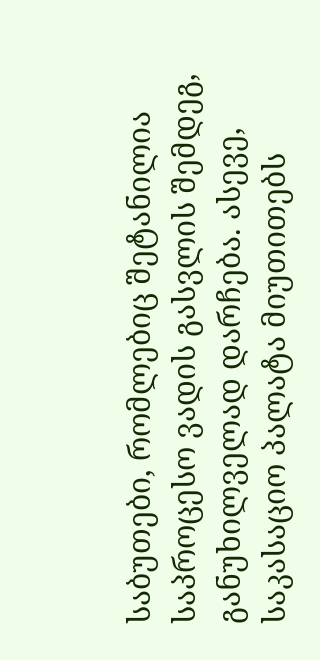საბუთები, რომლებიც შეტანილია საპროცესო ვადის გასვლის შემდეგ, განუხილველად დარჩება. ასევე, საკასაციო პალატა მიუთითებს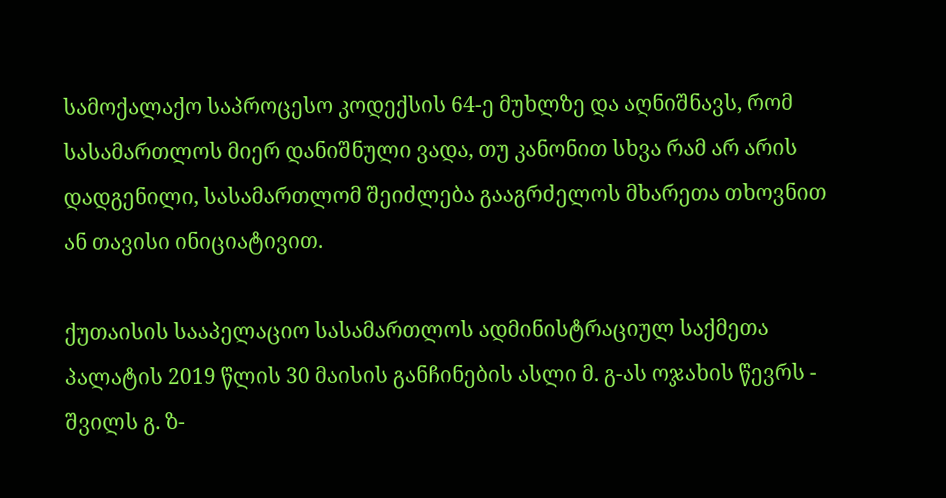სამოქალაქო საპროცესო კოდექსის 64-ე მუხლზე და აღნიშნავს, რომ სასამართლოს მიერ დანიშნული ვადა, თუ კანონით სხვა რამ არ არის დადგენილი, სასამართლომ შეიძლება გააგრძელოს მხარეთა თხოვნით ან თავისი ინიციატივით.

ქუთაისის სააპელაციო სასამართლოს ადმინისტრაციულ საქმეთა პალატის 2019 წლის 30 მაისის განჩინების ასლი მ. გ-ას ოჯახის წევრს - შვილს გ. ზ-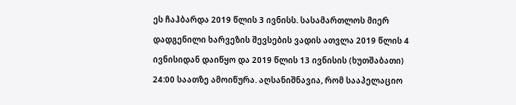ეს ჩაჰბარდა 2019 წლის 3 ივნისს. სასამართლოს მიერ დადგენილი ხარვეზის შევსების ვადის ათვლა 2019 წლის 4 ივნისიდან დაიწყო და 2019 წლის 13 ივნისის (ხუთშაბათი) 24:00 საათზე ამოიწურა. აღსანიშნავია, რომ სააპელაციო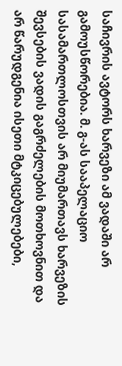საჩივრის ავტორს ხარვეზი ამ ვადაში არ გამოუსწორებია. მ. გ-ას სააპელაციო სასამართლოსთვის არ მიუმართავს ხარვეზის შევსების ვადის გაგრძელების მოთხოვნით და არ წარუდგენია ისეთი მტკიცებულებები,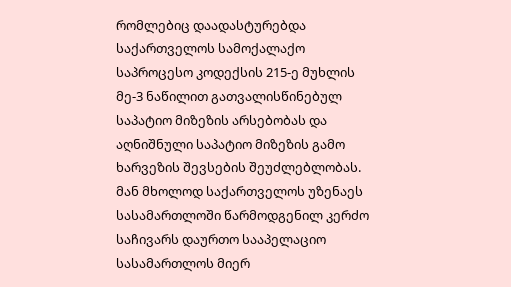რომლებიც დაადასტურებდა საქართველოს სამოქალაქო საპროცესო კოდექსის 215-ე მუხლის მე-3 ნაწილით გათვალისწინებულ საპატიო მიზეზის არსებობას და აღნიშნული საპატიო მიზეზის გამო ხარვეზის შევსების შეუძლებლობას. მან მხოლოდ საქართველოს უზენაეს სასამართლოში წარმოდგენილ კერძო საჩივარს დაურთო სააპელაციო სასამართლოს მიერ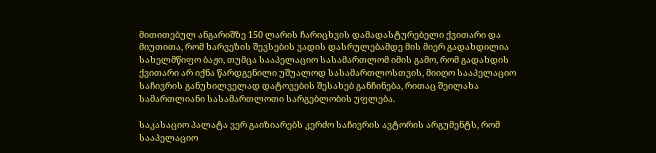მითითებულ ანგარიშზე 150 ლარის ჩარიცხვის დამადასტურებელი ქვითარი და მიუთითა, რომ ხარვეზის შევსების ვადის დასრულებამდე მის მიერ გადახდილია სახელმწიფო ბაჟი, თუმცა სააპელაციო სასამართლომ იმის გამო, რომ გადახდის ქვითარი არ იქნა წარდგენილი უშუალოდ სასამართლოსთვის, მიიღო სააპელაციო საჩივრის განუხილველად დატოვების შესახებ განჩინება, რითაც შეილახა სამართლიანი სასამართლოთი სარგებლობის უფლება.

საკასაციო პალატა ვერ გაიზიარებს კერძო საჩივრის ავტორის არგუმენტს, რომ სააპელაციო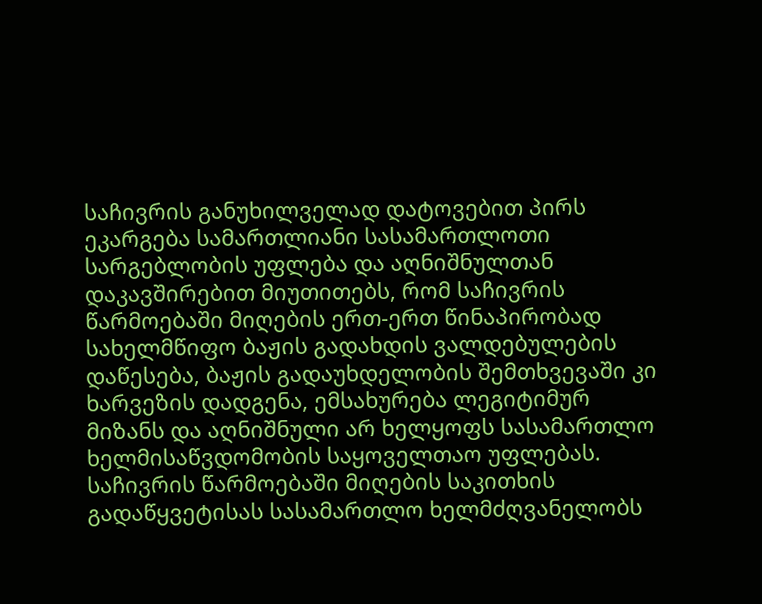საჩივრის განუხილველად დატოვებით პირს ეკარგება სამართლიანი სასამართლოთი სარგებლობის უფლება და აღნიშნულთან დაკავშირებით მიუთითებს, რომ საჩივრის წარმოებაში მიღების ერთ-ერთ წინაპირობად სახელმწიფო ბაჟის გადახდის ვალდებულების დაწესება, ბაჟის გადაუხდელობის შემთხვევაში კი ხარვეზის დადგენა, ემსახურება ლეგიტიმურ მიზანს და აღნიშნული არ ხელყოფს სასამართლო ხელმისაწვდომობის საყოველთაო უფლებას. საჩივრის წარმოებაში მიღების საკითხის გადაწყვეტისას სასამართლო ხელმძღვანელობს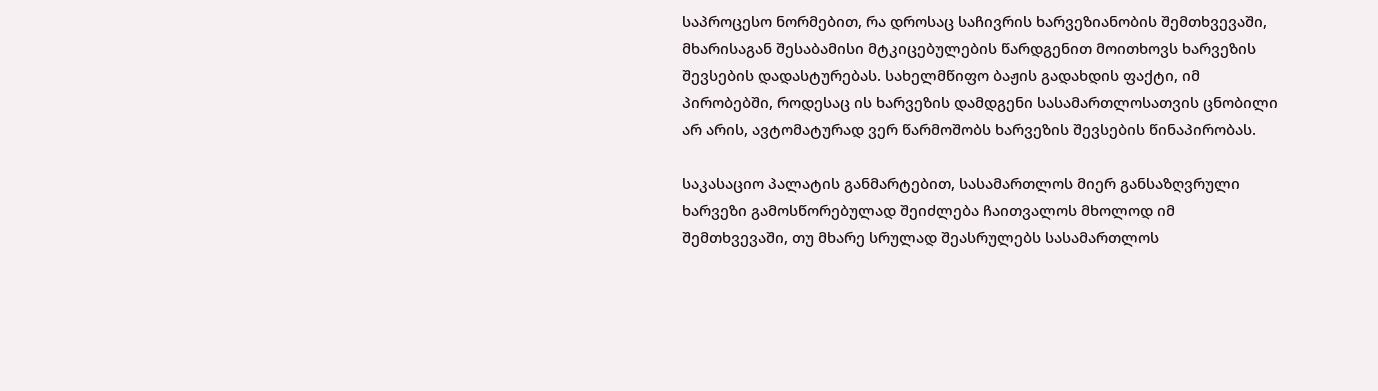საპროცესო ნორმებით, რა დროსაც საჩივრის ხარვეზიანობის შემთხვევაში, მხარისაგან შესაბამისი მტკიცებულების წარდგენით მოითხოვს ხარვეზის შევსების დადასტურებას. სახელმწიფო ბაჟის გადახდის ფაქტი, იმ პირობებში, როდესაც ის ხარვეზის დამდგენი სასამართლოსათვის ცნობილი არ არის, ავტომატურად ვერ წარმოშობს ხარვეზის შევსების წინაპირობას.

საკასაციო პალატის განმარტებით, სასამართლოს მიერ განსაზღვრული ხარვეზი გამოსწორებულად შეიძლება ჩაითვალოს მხოლოდ იმ შემთხვევაში, თუ მხარე სრულად შეასრულებს სასამართლოს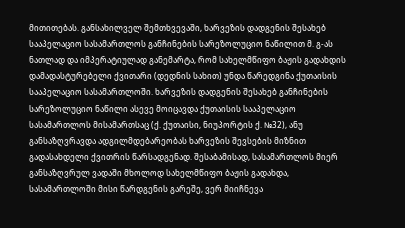მითითებას. განსახილველ შემთხვევაში, ხარვეზის დადგენის შესახებ სააპელაციო სასამართლოს განჩინების სარეზოლუციო ნაწილით მ. გ-ას ნათლად და იმპერატიულად განემარტა, რომ სახელმწიფო ბაჟის გადახდის დამადასტურებელი ქვითარი (დედნის სახით) უნდა წარედგინა ქუთაისის სააპელაციო სასამართლოში. ხარვეზის დადგენის შესახებ განჩინების სარეზოლუციო ნაწილი ასევე მოიცავდა ქუთაისის სააპელაციო სასამართლოს მისამართსაც (ქ. ქუთაისი, ნიუპორტის ქ. №32), ანუ განსაზღვრავდა ადგილმდებარეობას ხარვეზის შევსების მიზნით გადასახდელი ქვითრის წარსადგენად. შესაბამისად, სასამართლოს მიერ განსაზღვრულ ვადაში მხოლოდ სახელმწიფო ბაჟის გადახდა, სასამართლოში მისი წარდგენის გარეშე, ვერ მიიჩნევა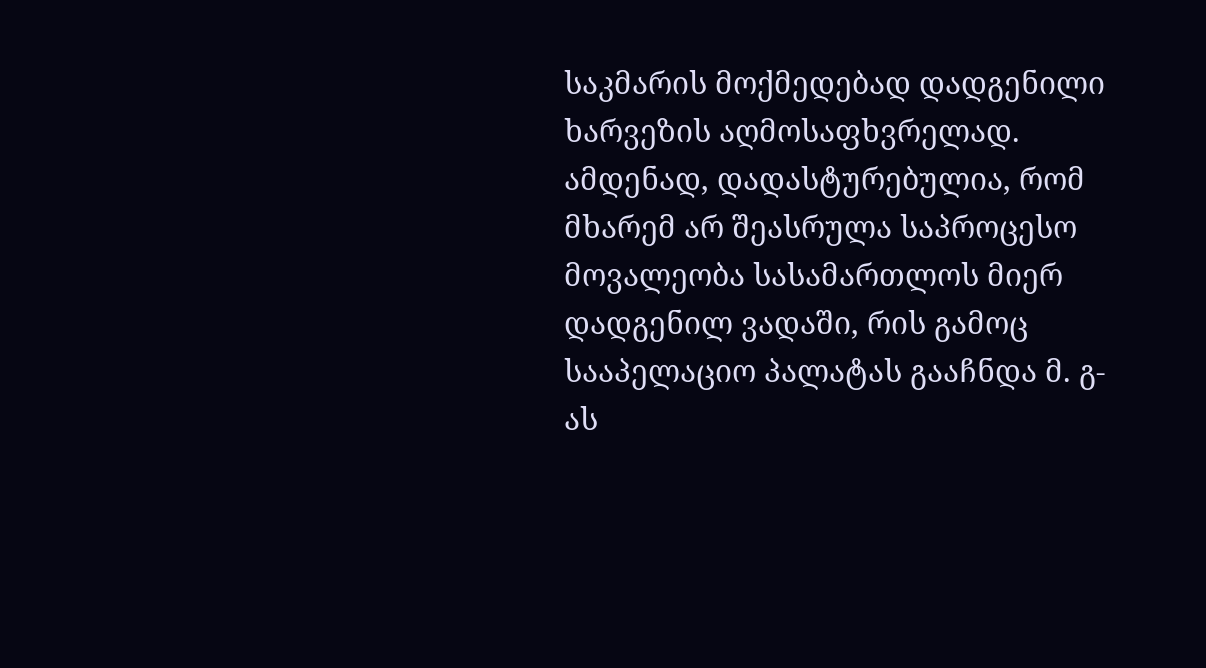საკმარის მოქმედებად დადგენილი ხარვეზის აღმოსაფხვრელად. ამდენად, დადასტურებულია, რომ მხარემ არ შეასრულა საპროცესო მოვალეობა სასამართლოს მიერ დადგენილ ვადაში, რის გამოც სააპელაციო პალატას გააჩნდა მ. გ-ას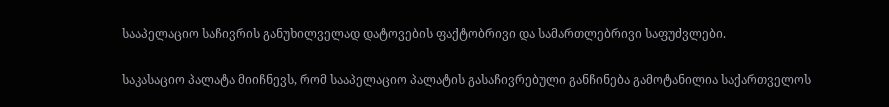სააპელაციო საჩივრის განუხილველად დატოვების ფაქტობრივი და სამართლებრივი საფუძვლები.

საკასაციო პალატა მიიჩნევს, რომ სააპელაციო პალატის გასაჩივრებული განჩინება გამოტანილია საქართველოს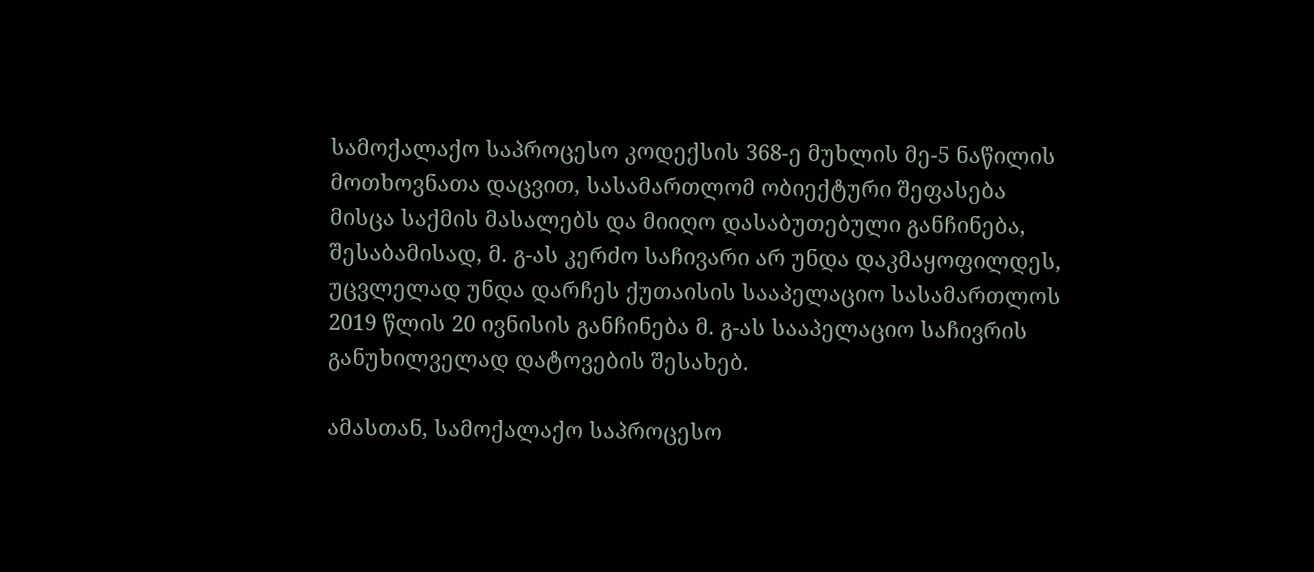სამოქალაქო საპროცესო კოდექსის 368-ე მუხლის მე-5 ნაწილის მოთხოვნათა დაცვით, სასამართლომ ობიექტური შეფასება მისცა საქმის მასალებს და მიიღო დასაბუთებული განჩინება, შესაბამისად, მ. გ-ას კერძო საჩივარი არ უნდა დაკმაყოფილდეს, უცვლელად უნდა დარჩეს ქუთაისის სააპელაციო სასამართლოს 2019 წლის 20 ივნისის განჩინება მ. გ-ას სააპელაციო საჩივრის განუხილველად დატოვების შესახებ.

ამასთან, სამოქალაქო საპროცესო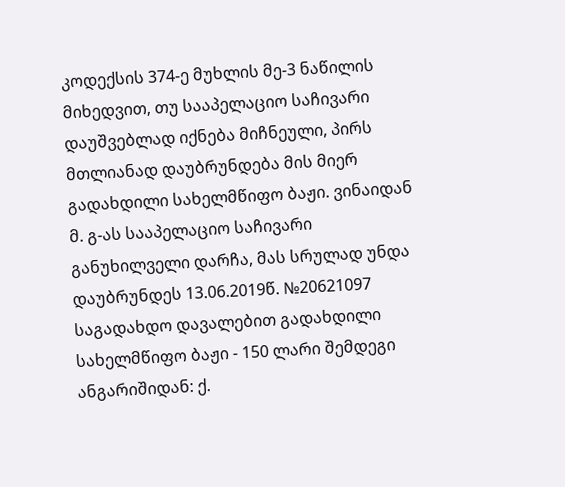კოდექსის 374-ე მუხლის მე-3 ნაწილის მიხედვით, თუ სააპელაციო საჩივარი დაუშვებლად იქნება მიჩნეული, პირს მთლიანად დაუბრუნდება მის მიერ გადახდილი სახელმწიფო ბაჟი. ვინაიდან მ. გ-ას სააპელაციო საჩივარი განუხილველი დარჩა, მას სრულად უნდა დაუბრუნდეს 13.06.2019წ. №20621097 საგადახდო დავალებით გადახდილი სახელმწიფო ბაჟი - 150 ლარი შემდეგი ანგარიშიდან: ქ.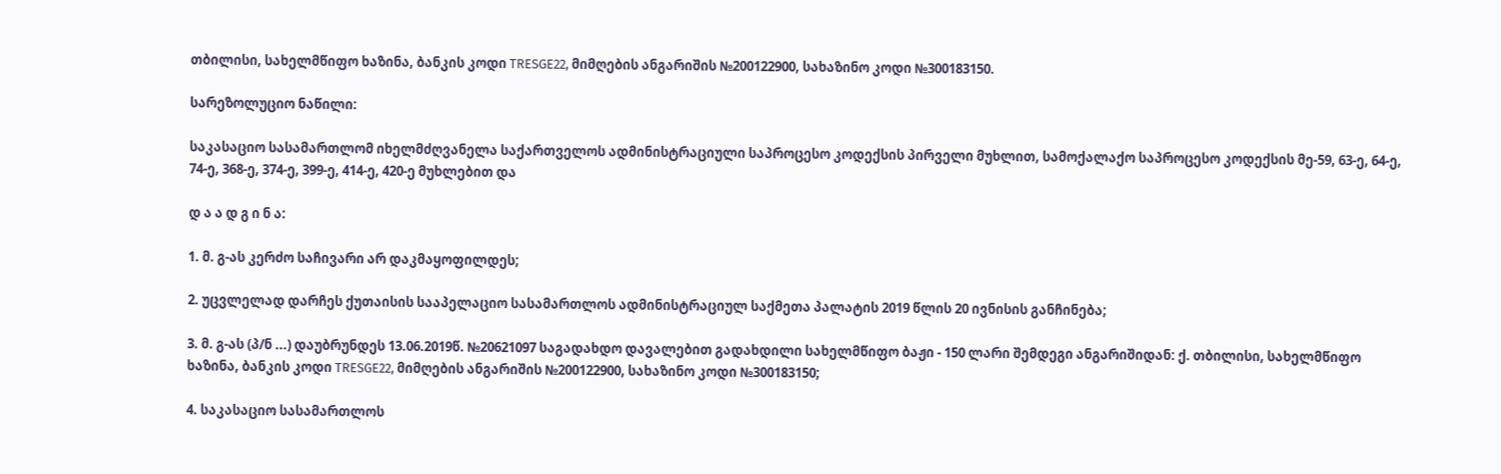თბილისი, სახელმწიფო ხაზინა, ბანკის კოდი TRESGE22, მიმღების ანგარიშის №200122900, სახაზინო კოდი №300183150.

სარეზოლუციო ნაწილი:

საკასაციო სასამართლომ იხელმძღვანელა საქართველოს ადმინისტრაციული საპროცესო კოდექსის პირველი მუხლით, სამოქალაქო საპროცესო კოდექსის მე-59, 63-ე, 64-ე, 74-ე, 368-ე, 374-ე, 399-ე, 414-ე, 420-ე მუხლებით და

დ ა ა დ გ ი ნ ა:

1. მ. გ-ას კერძო საჩივარი არ დაკმაყოფილდეს;

2. უცვლელად დარჩეს ქუთაისის სააპელაციო სასამართლოს ადმინისტრაციულ საქმეთა პალატის 2019 წლის 20 ივნისის განჩინება;

3. მ. გ-ას (პ/ნ ...) დაუბრუნდეს 13.06.2019წ. №20621097 საგადახდო დავალებით გადახდილი სახელმწიფო ბაჟი - 150 ლარი შემდეგი ანგარიშიდან: ქ. თბილისი, სახელმწიფო ხაზინა, ბანკის კოდი TRESGE22, მიმღების ანგარიშის №200122900, სახაზინო კოდი №300183150;

4. საკასაციო სასამართლოს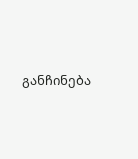განჩინება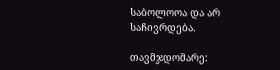საბოლოოა და არ საჩივრდება.

თავმჯდომარე: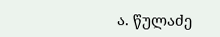ა. წულაძე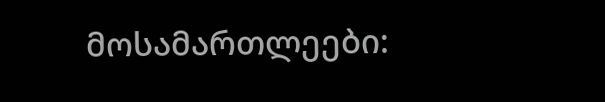მოსამართლეები: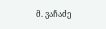მ. ვაჩაძე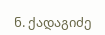ნ. ქადაგიძე